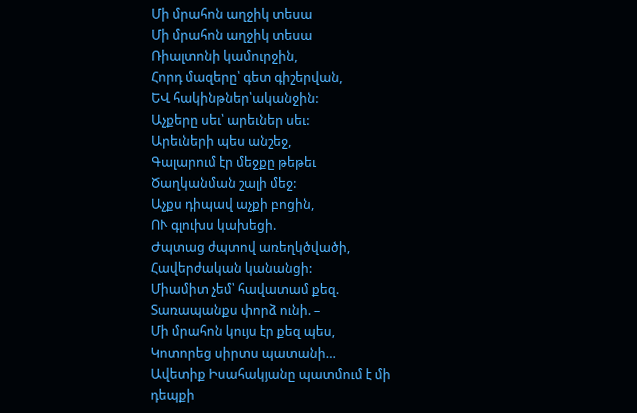Մի մրահոն աղջիկ տեսա
Մի մրահոն աղջիկ տեսա
Ռիալտոնի կամուրջին,
Հորդ մազերը՝ գետ գիշերվան,
ԵՎ հակինթներ՝ականջին:
Աչքերը սեւ՝ արեւներ սեւ:
Արեւների պես անշեջ,
Գալարում էր մեջքը թեթեւ
Ծաղկանման շալի մեջ:
Աչքս դիպավ աչքի բոցին,
ՈՒ գլուխս կախեցի.
Ժպտաց ժպտով առեղկծվածի,
Հավերժական կանանցի:
Միամիտ չեմ՝ հավատամ քեզ.
Տառապանքս փորձ ունի. –
Մի մրահոն կույս էր քեզ պես,
Կոտորեց սիրտս պատանի…
Ավետիք Իսահակյանը պատմում է մի դեպքի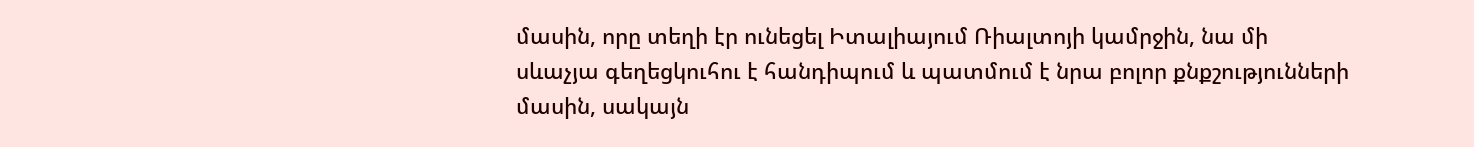մասին, որը տեղի էր ունեցել Իտալիայում Ռիալտոյի կամրջին, նա մի սևաչյա գեղեցկուհու է հանդիպում և պատմում է նրա բոլոր քնքշությունների մասին, սակայն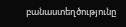բանաստեղծությունը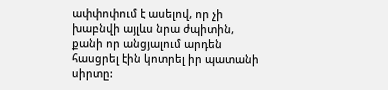ափփոփում է ասելով, որ չի խաբնվի այլևս նրա ժպիտին, քանի որ անցյալում արդեն հասցրել էին կոտրել իր պատանի սիրտը: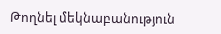Թողնել մեկնաբանություն